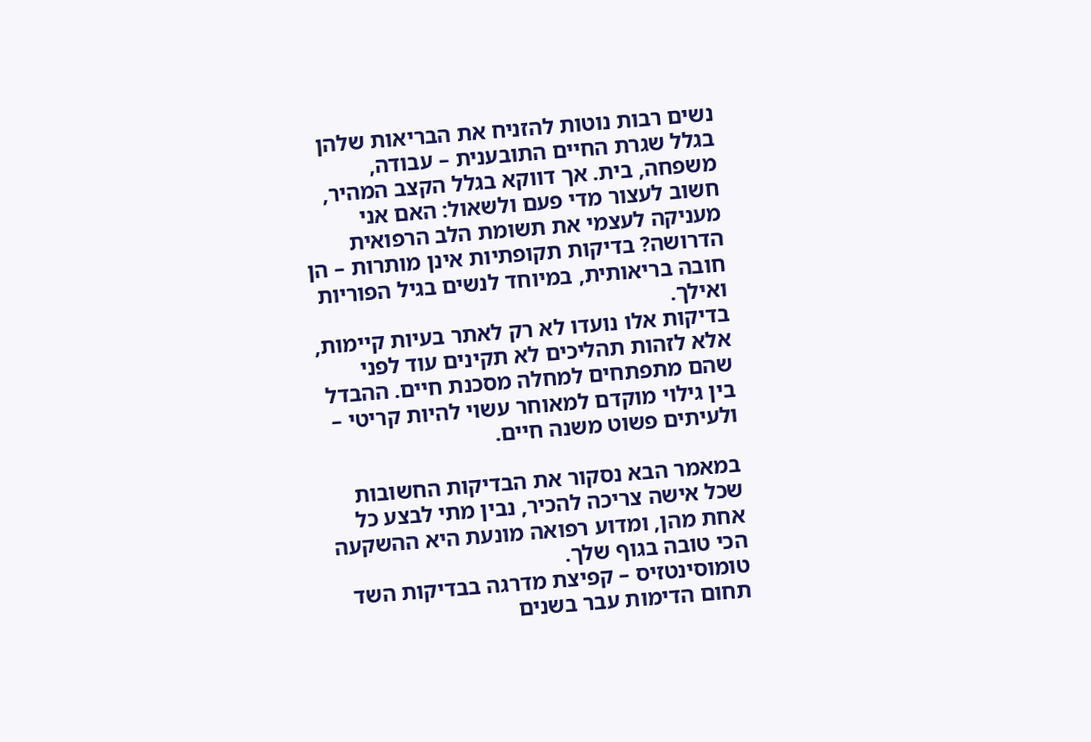נשים רבות נוטות להזניח את הבריאות שלהן בגלל שגרת החיים התובענית – עבודה, משפחה, בית. אך דווקא בגלל הקצב המהיר, חשוב לעצור מדי פעם ולשאול: האם אני מעניקה לעצמי את תשומת הלב הרפואית הדרושה? בדיקות תקופתיות אינן מותרות – הן חובה בריאותית, במיוחד לנשים בגיל הפוריות ואילך.
בדיקות אלו נועדו לא רק לאתר בעיות קיימות, אלא לזהות תהליכים לא תקינים עוד לפני שהם מתפתחים למחלה מסכנת חיים. ההבדל בין גילוי מוקדם למאוחר עשוי להיות קריטי – ולעיתים פשוט משנה חיים.

במאמר הבא נסקור את הבדיקות החשובות שכל אישה צריכה להכיר, נבין מתי לבצע כל אחת מהן, ומדוע רפואה מונעת היא ההשקעה הכי טובה בגוף שלך.
טומוסינטזיס – קפיצת מדרגה בבדיקות השד
תחום הדימות עבר בשנים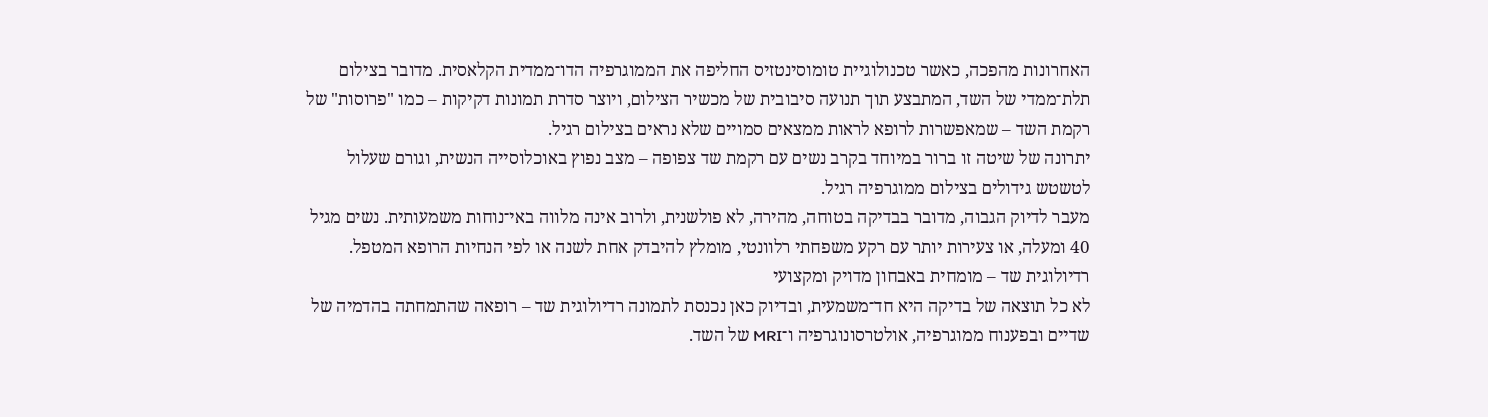האחרונות מהפכה, כאשר טכנולוגיית טומוסינטזיס החליפה את הממוגרפיה הדו־ממדית הקלאסית. מדובר בצילום תלת־ממדי של השד, המתבצע תוך תנועה סיבובית של מכשיר הצילום, ויוצר סדרת תמונות דקיקות – כמו "פרוסות" של רקמת השד – שמאפשרות לרופא לראות ממצאים סמויים שלא נראים בצילום רגיל.
יתרונה של שיטה זו ברור במיוחד בקרב נשים עם רקמת שד צפופה – מצב נפוץ באוכלוסייה הנשית, וגורם שעלול לטשטש גידולים בצילום ממוגרפיה רגיל.
מעבר לדיוק הגבוה, מדובר בבדיקה בטוחה, מהירה, לא פולשנית, ולרוב אינה מלווה באי־נוחות משמעותית. נשים מגיל 40 ומעלה, או צעירות יותר עם רקע משפחתי רלוונטי, מומלץ להיבדק אחת לשנה או לפי הנחיות הרופא המטפל.
רדיולוגית שד – מומחית באבחון מדויק ומקצועי
לא כל תוצאה של בדיקה היא חד־משמעית, ובדיוק כאן נכנסת לתמונה רדיולוגית שד – רופאה שהתמחתה בהדמיה של שדיים ובפענוח ממוגרפיה, אולטרסונוגרפיה ו־MRI של השד.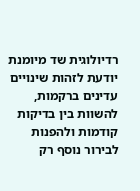רדיולוגית שד מיומנת יודעת לזהות שינויים עדינים ברקמות, להשוות בין בדיקות קודמות ולהפנות לבירור נוסף רק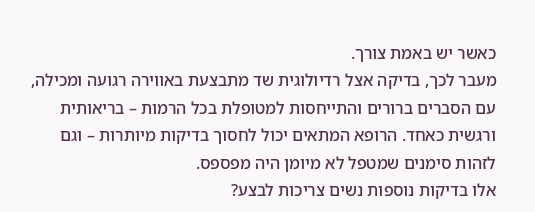כאשר יש באמת צורך.
מעבר לכך, בדיקה אצל רדיולוגית שד מתבצעת באווירה רגועה ומכילה, עם הסברים ברורים והתייחסות למטופלת בכל הרמות – בריאותית ורגשית כאחד. הרופא המתאים יכול לחסוך בדיקות מיותרות – וגם לזהות סימנים שמטפל לא מיומן היה מפספס.
אלו בדיקות נוספות נשים צריכות לבצע?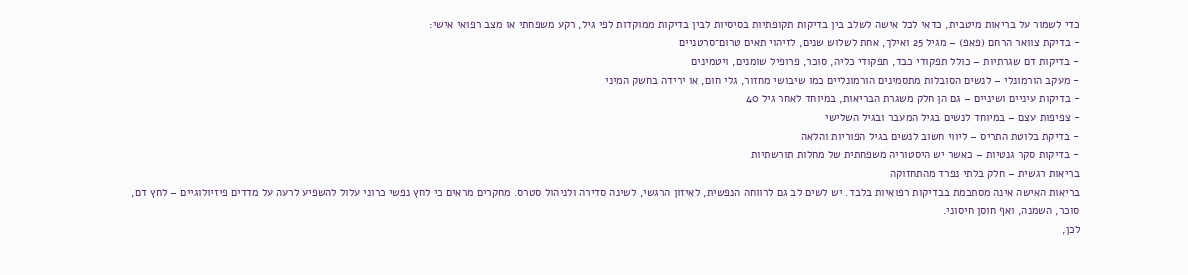כדי לשמור על בריאות מיטבית, כדאי לכל אישה לשלב בין בדיקות תקופתיות בסיסיות לבין בדיקות ממוקדות לפי גיל, רקע משפחתי או מצב רפואי אישי:
- בדיקת צוואר הרחם (פאפ) – מגיל 25 ואילך, אחת לשלוש שנים, לזיהוי תאים טרום־סרטניים
- בדיקות דם שגרתיות – כולל תפקודי כבד, תפקודי כליה, סוכר, פרופיל שומנים, ויטמינים
- מעקב הורמונלי – לנשים הסובלות מתסמינים הורמונליים כמו שיבושי מחזור, גלי חום, או ירידה בחשק המיני
- בדיקות עיניים ושיניים – גם הן חלק משגרת הבריאות, במיוחד לאחר גיל 40
- צפיפות עצם – במיוחד לנשים בגיל המעבר ובגיל השלישי
- בדיקת בלוטת התריס – ליווי חשוב לנשים בגיל הפוריות והלאה
- בדיקות סקר גנטיות – כאשר יש היסטוריה משפחתית של מחלות תורשתיות
בריאות רגשית – חלק בלתי נפרד מהתחזוקה
בריאות האישה אינה מסתכמת בבדיקות רפואיות בלבד. יש לשים לב גם לרווחה הנפשית, לאיזון הרגשי, לשינה סדירה ולניהול סטרס. מחקרים מראים כי לחץ נפשי כרוני עלול להשפיע לרעה על מדדים פיזיולוגיים – לחץ דם, סוכר, השמנה, ואף חוסן חיסוני.
לכן,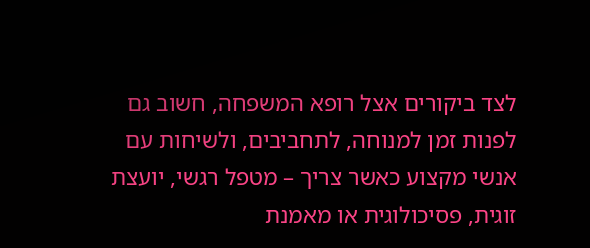לצד ביקורים אצל רופא המשפחה, חשוב גם לפנות זמן למנוחה, לתחביבים, ולשיחות עם אנשי מקצוע כאשר צריך – מטפל רגשי, יועצת זוגית, פסיכולוגית או מאמנת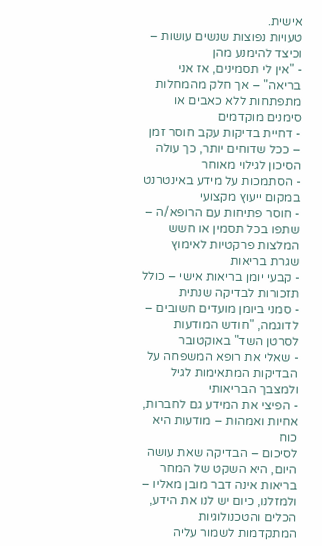אישית.
טעויות נפוצות שנשים עושות – וכיצד להימנע מהן
- "אין לי תסמינים, אז אני בריאה" – אך חלק מהמחלות מתפתחות ללא כאבים או סימנים מוקדמים
- דחיית בדיקות עקב חוסר זמן – ככל שדוחים יותר, כך עולה הסיכון לגילוי מאוחר
- הסתמכות על מידע באינטרנט במקום ייעוץ מקצועי
- חוסר פתיחות עם הרופא/ה – שתפו בכל תסמין או חשש
המלצות פרקטיות לאימוץ שגרת בריאות
- קבעי יומן בריאות אישי – כולל תזכורות לבדיקה שנתית
- סמני ביומן מועדים חשובים – לדוגמה, "חודש המודעות לסרטן השד" באוקטובר
- שאלי את רופא המשפחה על הבדיקות המתאימות לגיל ולמצבך הבריאותי
- הפיצי את המידע גם לחברות, אחיות ואמהות – מודעות היא כוח
לסיכום – הבדיקה שאת עושה היום, היא השקט של המחר
בריאות אינה דבר מובן מאליו – ולמזלנו, כיום יש לנו את הידע, הכלים והטכנולוגיות המתקדמות לשמור עליה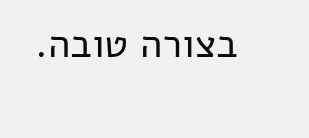בצורה טובה.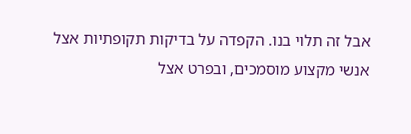אבל זה תלוי בנו. הקפדה על בדיקות תקופתיות אצל אנשי מקצוע מוסמכים, ובפרט אצל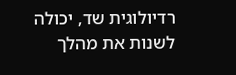רדיולוגית שד, יכולה לשנות את מהלך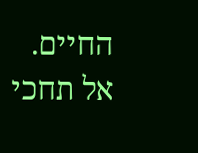החיים.
אל תחכי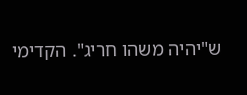ש"יהיה משהו חריג". הקדימי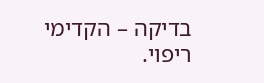בדיקה – הקדימי ריפוי.